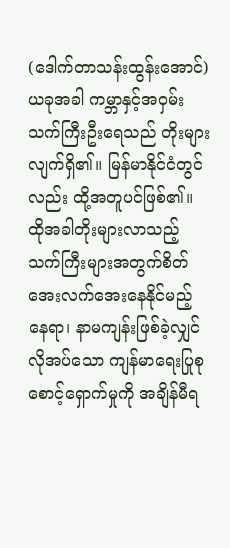(ဒေါက်တာသန်းထွန်းအောင်)
ယခုအခါ ကမ္ဘာနှင့်အဝှမ်း သက်ကြီးဦးရေသည် တိုးများလျက်ရှိ၏။ မြန်မာနိုင်ငံတွင်လည်း ထို့အတူပင်ဖြစ်၏။ ထိုအခါတိုးများလာသည့် သက်ကြီးများအတွက်စိတ်အေးလက်အေးနေနိုင်မည့် နေရာ၊ နာမကျန်းဖြစ်ခဲ့လျှင် လိုအပ်သော ကျန်မာရေးပြုစုစောင့်ရှောက်မှုကို အချိန်မီရ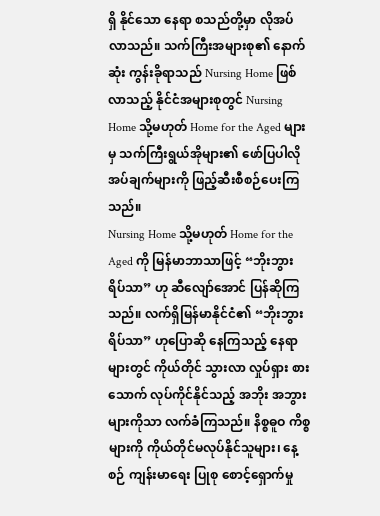ရှိ နိုင်သော နေရာ စသည်တို့မှာ လိုအပ်လာသည်။ သက်ကြီးအများစု၏ နောက်ဆုံး ကွန်းခိုရာသည် Nursing Home ဖြစ်လာသည့် နိုင်ငံအများစုတွင် Nursing Home သို့မဟုတ် Home for the Aged များမှ သက်ကြီးရွယ်အိုများ၏ ဖော်ပြပါလိုအပ်ချက်များကို ဖြည့်ဆီးစီစဉ်ပေးကြသည်။
Nursing Home သို့မဟုတ် Home for the Aged ကို မြန်မာဘာသာဖြင့် “ဘိုးဘွား ရိပ်သာ” ဟု ဆီလျော်အောင် ပြန်ဆိုကြသည်။ လက်ရှိမြန်မာနိုင်ငံ၏ “ဘိုးဘွားရိပ်သာ” ဟုပြောဆို နေကြသည့် နေရာများတွင် ကိုယ်တိုင် သွားလာ လှုပ်ရှား စားသောက် လုပ်ကိုင်နိုင်သည့် အဘိုး အဘွား များကိုသာ လက်ခံကြသည်။ နိစ္စဓူဝ ကိစ္စများကို ကိုယ်တိုင်မလုပ်နိုင်သူများ၊ နေ့စဉ် ကျန်းမာရေး ပြုစု စောင့်ရှောက်မှု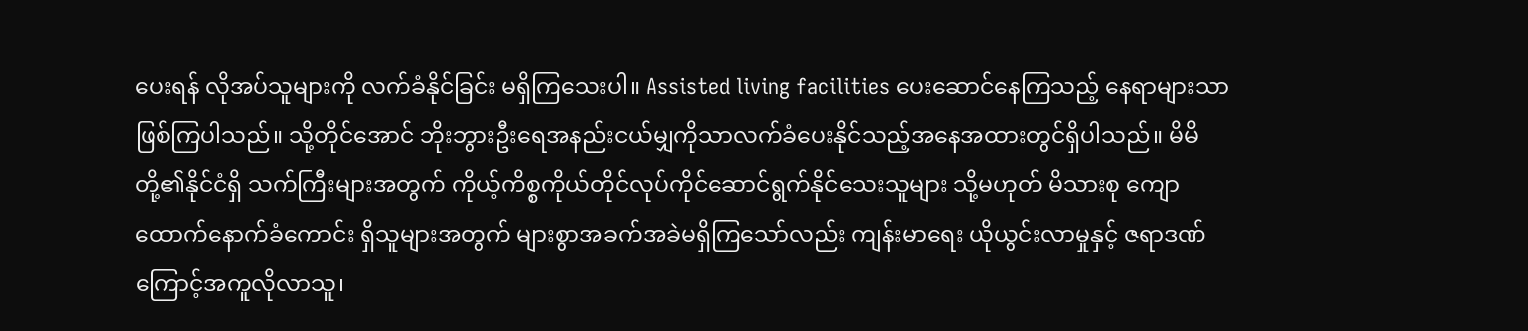ပေးရန် လိုအပ်သူများကို လက်ခံနိုင်ခြင်း မရှိကြသေးပါ။ Assisted living facilities ပေးဆောင်နေကြသည့် နေရာများသာ ဖြစ်ကြပါသည်။ သို့တိုင်အောင် ဘိုးဘွားဦးရေအနည်းငယ်မျှကိုသာလက်ခံပေးနိုင်သည့်အနေအထားတွင်ရှိပါသည်။ မိမိတို့၏နိုင်ငံရှိ သက်ကြီးများအတွက် ကိုယ့်ကိစ္စကိုယ်တိုင်လုပ်ကိုင်ဆောင်ရွက်နိုင်သေးသူများ သို့မဟုတ် မိသားစု ကျောထောက်နောက်ခံကောင်း ရှိသူများအတွက် များစွာအခက်အခဲမရှိကြသော်လည်း ကျန်းမာရေး ယိုယွင်းလာမှုနှင့် ဇရာဒဏ်ကြောင့်အကူလိုလာသူ၊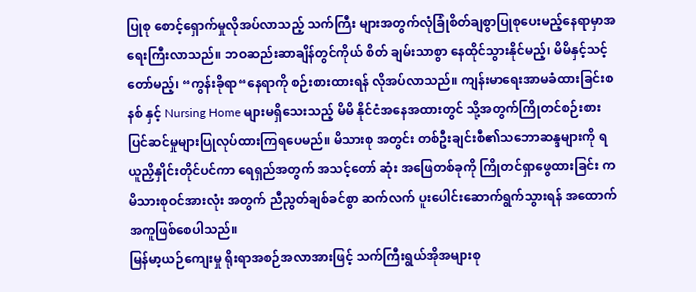ပြုစု စောင့်ရှောက်မှုလိုအပ်လာသည့် သက်ကြီး များအတွက်လုံခြုံစိတ်ချစွာပြုစုပေးမည့်နေရာမှာအရေးကြီးလာသည်။ ဘဝဆည်းဆာချိန်တွင်ကိုယ် စိတ် ချမ်းသာစွာ နေထိုင်သွားနိုင်မည့်၊ မိမိနှင့်သင့်တော်မည့်၊ “ကွန်းခိုရာ“နေရာကို စဉ်းစားထားရန် လိုအပ်လာသည်။ ကျန်းမာရေးအာမခံထားခြင်းစနစ် နှင့် Nursing Home များမရှိသေးသည့် မိမိ နိုင်ငံအနေအထားတွင် သို့အတွက်ကြိုတင်စဉ်းစားပြင်ဆင်မှုများပြုလုပ်ထားကြရပေမည်။ မိသားစု အတွင်း တစ်ဦးချင်းစီ၏သဘောဆန္ဒများကို ရယူညှိနှိုင်းတိုင်ပင်ကာ ရေရှည်အတွက် အသင့်တော် ဆုံး အဖြေတစ်ခုကို ကြိုတင်ရှာဖွေထားခြင်း က မိသားစုဝင်အားလုံး အတွက် ညီညွတ်ချစ်ခင်စွာ ဆက်လက် ပူးပေါင်းဆောက်ရွက်သွားရန် အထောက်အကူဖြစ်စေပါသည်။
မြန်မာ့ယဉ်ကျေးမှု ရိုးရာအစဉ်အလာအားဖြင့် သက်ကြီးရွယ်အိုအများစု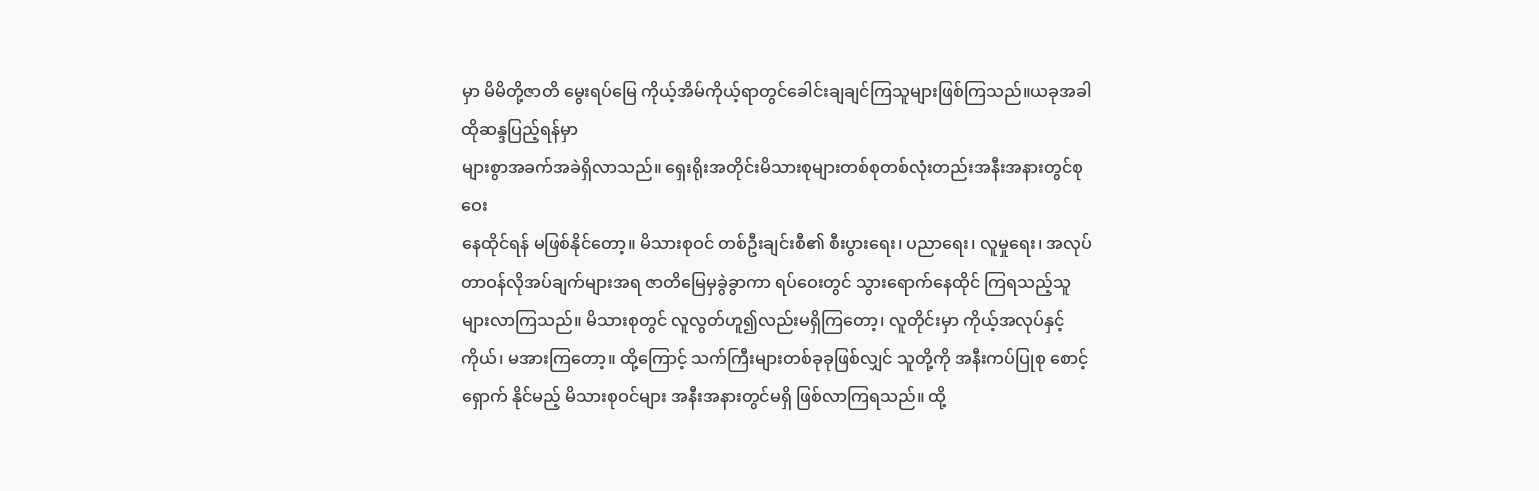မှာ မိမိတို့ဇာတိ မွေးရပ်မြေ ကိုယ့်အိမ်ကိုယ့်ရာတွင်ခေါင်းချချင်ကြသူများဖြစ်ကြသည်။ယခုအခါထိုဆန္ဒပြည့်ရန်မှာ
များစွာအခက်အခဲရှိလာသည်။ ရှေးရိုးအတိုင်းမိသားစုများတစ်စုတစ်လုံးတည်းအနီးအနားတွင်စုဝေး
နေထိုင်ရန် မဖြစ်နိုင်တော့။ မိသားစုဝင် တစ်ဦးချင်းစီ၏ စီးပွားရေး၊ ပညာရေး၊ လူမှုရေး၊ အလုပ် တာဝန်လိုအပ်ချက်များအရ ဇာတိမြေမှခွဲခွာကာ ရပ်ဝေးတွင် သွားရောက်နေထိုင် ကြရသည့်သူ များလာကြသည်။ မိသားစုတွင် လူလွတ်ဟူ၍လည်းမရှိကြတော့၊ လူတိုင်းမှာ ကိုယ့်အလုပ်နှင့်ကိုယ်၊ မအားကြတော့။ ထို့ကြောင့် သက်ကြီးများတစ်ခုခုဖြစ်လျှင် သူတို့ကို အနီးကပ်ပြုစု စောင့်ရှောက် နိုင်မည့် မိသားစုဝင်များ အနီးအနားတွင်မရှိ ဖြစ်လာကြရသည်။ ထို့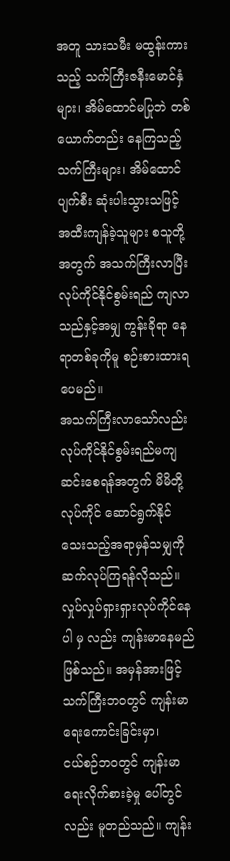အတူ သားသမီး မထွန်းကား သည့် သက်ကြီးဇနီးမောင်နှံများ၊ အိမ်ထောင်မပြုဘဲ တစ်ယောက်တည်း နေကြသည့် သက်ကြီးများ၊ အိမ်ထောင်ပျက်စီး ဆုံးပါးသွားသဖြင့် အထီးကျန်ခဲ့သူများ စသူတို့အတွက် အသက်ကြီးလာပြီး လုပ်ကိုင်နိုင်စွမ်းရည် ကျလာသည်နှင့်အမျှ ကွန်းခိုရာ နေရာတစ်ခုကိုမူ စဉ်းစားထားရပေမည်။
အသက်ကြီးလာသော်လည်း လုပ်ကိုင်နိုင်စွမ်းရည်မကျဆင်းစေရန်အတွက် မိမိတို့လုပ်ကိုင် ဆောင်ရွက်နိုင်သေးသည့်အရာမှန်သမျှကို ဆက်လုပ်ကြရန်လိုသည်။ လှုပ်လှုပ်ရှားရှားလုပ်ကိုင်နေပါ မှ လည်း ကျန်းမာနေမည်ဖြစ်သည်။ အမှန်အားဖြင့် သက်ကြီးဘဝတွင် ကျန်းမာရေးကောင်းခြင်းမှာ၊
ငယ်စဉ်ဘဝတွင် ကျန်းမာရေးလိုက်စားခဲ့မှု ပေါ်တွင်လည်း မူတည်သည်။ ကျန်း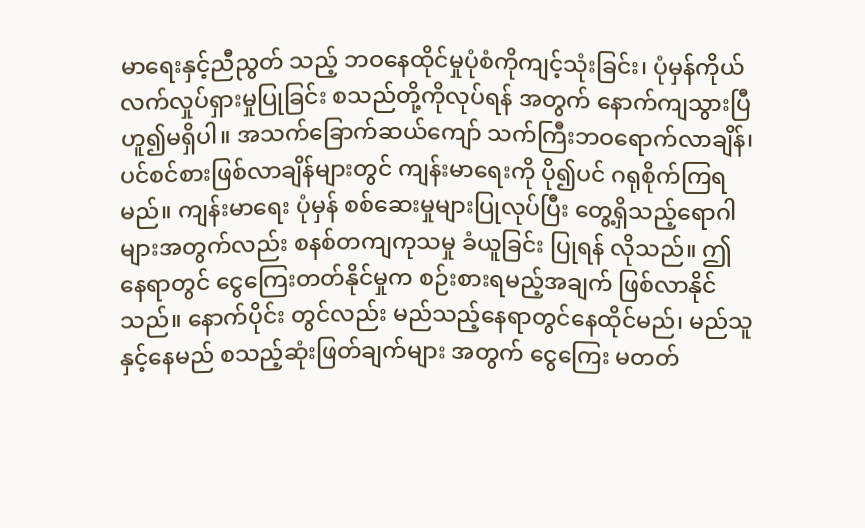မာရေးနှင့်ညီညွတ် သည့် ဘဝနေထိုင်မှုပုံစံကိုကျင့်သုံးခြင်း၊ ပုံမှန်ကိုယ်လက်လှုပ်ရှားမှုပြုခြင်း စသည်တို့ကိုလုပ်ရန် အတွက် နောက်ကျသွားပြီဟူ၍မရှိပါ။ အသက်ခြောက်ဆယ်ကျော် သက်ကြီးဘဝရောက်လာချိန်၊ ပင်စင်စားဖြစ်လာချိန်များတွင် ကျန်းမာရေးကို ပို၍ပင် ဂရုစိုက်ကြရမည်။ ကျန်းမာရေး ပုံမှန် စစ်ဆေးမှုများပြုလုပ်ပြီး တွေ့ရှိသည့်ရောဂါများအတွက်လည်း စနစ်တကျကုသမှု ခံယူခြင်း ပြုရန် လိုသည်။ ဤနေရာတွင် ငွေကြေးတတ်နိုင်မှုက စဉ်းစားရမည့်အချက် ဖြစ်လာနိုင်သည်။ နောက်ပိုင်း တွင်လည်း မည်သည့်နေရာတွင်နေထိုင်မည်၊ မည်သူနှင့်နေမည် စသည့်ဆုံးဖြတ်ချက်များ အတွက် ငွေကြေး မတတ်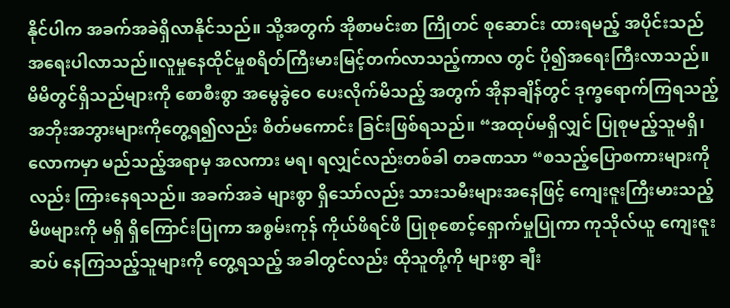နိုင်ပါက အခက်အခဲရှိလာနိုင်သည်။ သို့အတွက် အိုစာမင်းစာ ကြိုတင် စုဆောင်း ထားရမည့် အပိုင်းသည် အရေးပါလာသည်။လူမှုနေထိုင်မှုစရိတ်ကြီးမားမြင့်တက်လာသည့်ကာလ တွင် ပို၍အရေးကြီးလာသည်။ မိမိတွင်ရှိသည်များကို စောစီးစွာ အမွေခွဲဝေ ပေးလိုက်မိသည့် အတွက် အိုနာချိန်တွင် ဒုက္ခရောက်ကြရသည့် အဘိုးအဘွားများကိုတွေ့ရ၍လည်း စိတ်မကောင်း ခြင်းဖြစ်ရသည်။ “အထုပ်မရှိလျှင် ပြုစုမည့်သူမရှိ၊ လောကမှာ မည်သည့်အရာမှ အလကား မရ၊ ရလျှင်လည်းတစ်ခါ တခဏသာ “စသည့်ပြောစကားများကိုလည်း ကြားနေရသည်။ အခက်အခဲ များစွာ ရှိသော်လည်း သားသမီးများအနေဖြင့် ကျေးဇူးကြီးမားသည့်မိဖများကို မရှိ ရှိကြောင်းပြုကာ အစွမ်းကုန် ကိုယ်ဖိရင်ဖိ ပြုစုစောင့်ရှောက်မှုပြုကာ ကုသိုလ်ယူ ကျေးဇူးဆပ် နေကြသည့်သူများကို တွေ့ရသည့် အခါတွင်လည်း ထိုသူတို့ကို များစွာ ချီး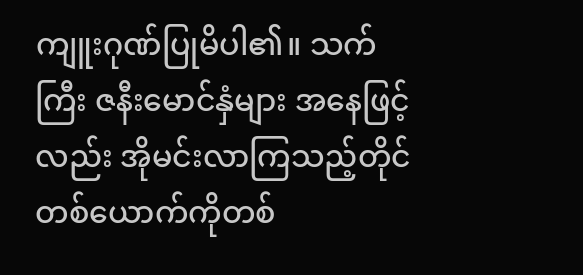ကျူးဂုဏ်ပြုမိပါ၏။ သက်ကြီး ဇနီးမောင်နှံများ အနေဖြင့်လည်း အိုမင်းလာကြသည့်တိုင် တစ်ယောက်ကိုတစ်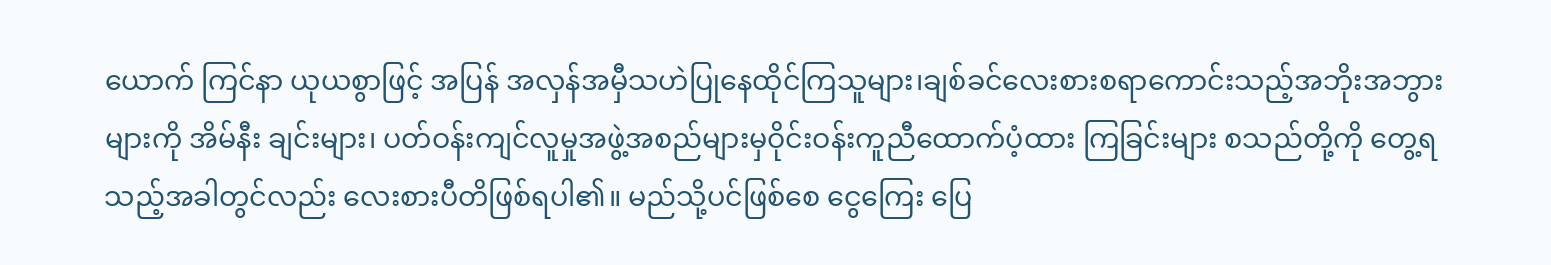ယောက် ကြင်နာ ယုယစွာဖြင့် အပြန် အလှန်အမှီသဟဲပြုနေထိုင်ကြသူများ၊ချစ်ခင်လေးစားစရာကောင်းသည့်အဘိုးအဘွားများကို အိမ်နီး ချင်းများ၊ ပတ်ဝန်းကျင်လူမှုအဖွဲ့အစည်များမှဝိုင်းဝန်းကူညီထောက်ပံ့ထား ကြခြင်းများ စသည်တို့ကို တွေ့ရသည့်အခါတွင်လည်း လေးစားပီတိဖြစ်ရပါ၏။ မည်သို့ပင်ဖြစ်စေ ငွေကြေး ပြေ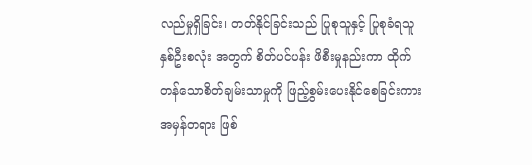လည်မှုရှိခြင်း၊ တတ်နိုင်ခြင်းသည် ပြုစုသူနှင့် ပြုစုခံရသူ နှစ်ဦးစလုံး အတွက် စိတ်ပင်ပန်း ဖိစီးမှုနည်းကာ ထိုက်တန်သောစိတ်ချမ်းသာမှုကို ဖြည့်စွမ်းပေးနိုင်စေခြင်းကား အမှန်တရား ဖြစ်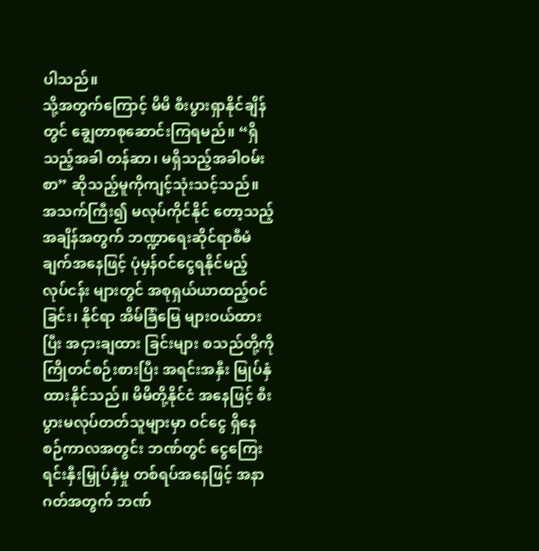ပါသည်။
သို့အတွက်ကြောင့် မိမိ စီးပွားရှာနိုင်ချိန်တွင် ချွေတာစုဆောင်းကြရမည်။ “ရှိသည့်အခါ တန်ဆာ၊ မရှိသည့်အခါဝမ်းစာ” ဆိုသည့်မူကိုကျင့်သုံးသင့်သည်။ အသက်ကြီး၍ မလုပ်ကိုင်နိုင် တော့သည့်အချိန်အတွက် ဘဏ္ဍာရေးဆိုင်ရာစီမံချက်အနေဖြင့် ပုံမှန်ဝင်ငွေရနိုင်မည့် လုပ်ငန်း များတွင် အစုရှယ်ယာထည့်ဝင်ခြင်း၊ နိုင်ရာ အိမ်ခြံမြေ များဝယ်ထားပြီး အငှားချထား ခြင်းများ စသည်တို့ကို ကြိုတင်စဉ်းစားပြီး အရင်းအနှီး မြုပ်နှံထားနိုင်သည်။ မိမိတို့နိုင်ငံ အနေဖြင့် စီးပွားမလုပ်တတ်သူများမှာ ဝင်ငွေ ရှိနေစဉ်ကာလအတွင်း ဘဏ်တွင် ငွေကြေးရင်းနှီးမြှုပ်နှံမှု တစ်ရပ်အနေဖြင့် အနာဂတ်အတွက် ဘဏ်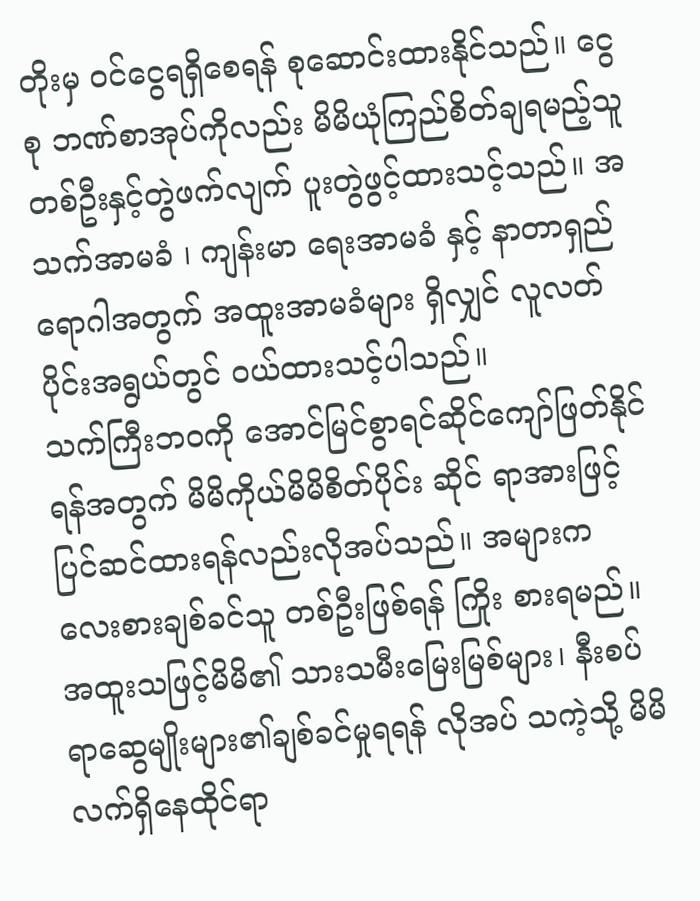တိုးမှ ဝင်ငွေရရှိစေရန် စုဆောင်းထားနိုင်သည်။ ငွေစု ဘဏ်စာအုပ်ကိုလည်း မိမိယုံကြည်စိတ်ချရမည့်သူတစ်ဦးနှင့်တွဲဖက်လျက် ပူးတွဲဖွင့်ထားသင့်သည်။ အသက်အာမခံ ၊ ကျန်းမာ ရေးအာမခံ နှင့် နာတာရှည်ရောဂါအတွက် အထူးအာမခံများ ရှိလျှင် လူလတ်ပိုင်းအရွယ်တွင် ဝယ်ထားသင့်ပါသည်။
သက်ကြီးဘဝကို အောင်မြင်စွာရင်ဆိုင်ကျော်ဖြတ်နိုင်ရန်အတွက် မိမိကိုယ်မိမိစိတ်ပိုင်း ဆိုင် ရာအားဖြင့် ပြင်ဆင်ထားရန်လည်းလိုအပ်သည်။ အများက လေးစားချစ်ခင်သူ တစ်ဦးဖြစ်ရန် ကြိုး စားရမည်။ အထူးသဖြင့်မိမိ၏ သားသမီးမြေးမြစ်များ၊ နီးစပ်ရာဆွေမျိုးများ၏ချစ်ခင်မှုရရန် လိုအပ် သကဲ့သို့ မိမိလက်ရှိနေထိုင်ရာ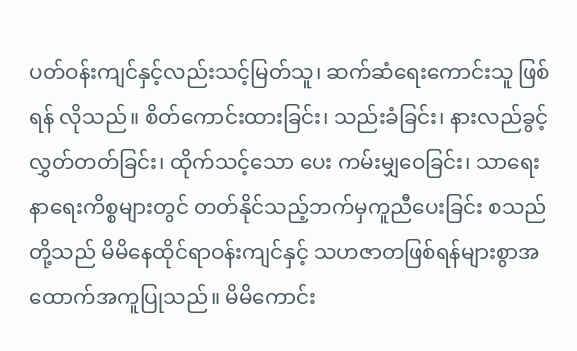ပတ်ဝန်းကျင်နှင့်လည်းသင့်မြတ်သူ၊ ဆက်ဆံရေးကောင်းသူ ဖြစ်ရန် လိုသည်။ စိတ်ကောင်းထားခြင်း၊ သည်းခံခြင်း၊ နားလည်ခွင့်လွှတ်တတ်ခြင်း၊ ထိုက်သင့်သော ပေး ကမ်းမျှဝေခြင်း၊ သာရေးနာရေးကိစ္စများတွင် တတ်နိုင်သည့်ဘက်မှကူညီပေးခြင်း စသည်တို့သည် မိမိနေထိုင်ရာဝန်းကျင်နှင့် သဟဇာတဖြစ်ရန်များစွာအထောက်အကူပြုသည်။ မိမိကောင်း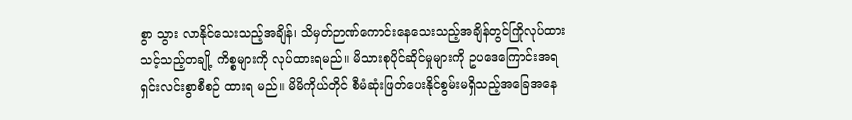စွာ သွား လာနိုင်သေးသည့်အချိန်၊ သိမှတ်ဉာဏ်ကောင်းနေသေးသည့်အချိန်တွင်ကြိုလုပ်ထားသင့်သည့်တချို့ ကိစ္စများကို လုပ်ထားရမည်။ မိသားစုပိုင်ဆိုင်မှုများကို ဥပဒေကြောင်းအရ ရှင်းလင်းစွာစီစဉ် ထားရ မည်။ မိမိကိုယ်တိုင် စီမံဆုံးဖြတ်ပေးနိုင်စွမ်းမရှိသည့်အခြေအနေ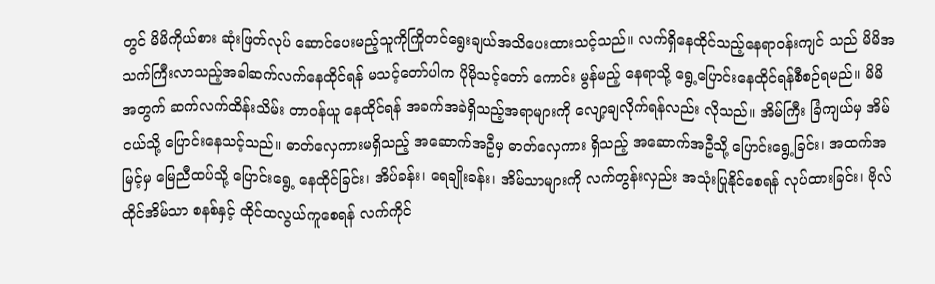တွင် မိမိကိုယ်စား ဆုံးဖြတ်လုပ် ဆောင်ပေးမည့်သူကိုကြိုတင်ရွေးချယ်အသိပေးထားသင့်သည်။ လက်ရှိနေထိုင်သည့်နေရာဝန်းကျင် သည် မိမိအသက်ကြီးလာသည့်အခါဆက်လက်နေထိုင်ရန် မသင့်တော်ပါက ပိုမိုသင့်တော် ကောင်း မွန်မည့် နေရာသို့ ရွေ့ပြောင်းနေထိုင်ရန်စီစဉ်ရမည်။ မိမိအတွက် ဆက်လက်ထိန်းသိမ်း တာဝန်ယူ နေထိုင်ရန် အခက်အခဲရှိသည့်အရာများကို လျော့ချလိုက်ရန်လည်း လိုသည်။ အိမ်ကြီး ခြံကျယ်မှ အိမ်ငယ်သို့ ပြောင်းနေသင့်သည်။ ဓာတ်လှေကားမရှိသည့် အဆောက်အဦမှ ဓာတ်လှေကား ရှိသည့် အဆောက်အဦသို့ ပြောင်းရွေ့ခြင်း၊ အထက်အမြင့်မှ မြေညီထပ်သို့ ပြောင်းရွေ့ နေထိုင်ခြင်း၊ အိပ်ခန်း၊ ရေချိုးခန်း၊ အိမ်သာများကို လက်တွန်းလှည်း အသုံးပြုနိုင်စေရန် လုပ်ထားခြင်း၊ ဗိုလ်ထိုင်အိမ်သာ စနစ်နှင့် ထိုင်ထလွယ်ကူစေရန် လက်ကိုင်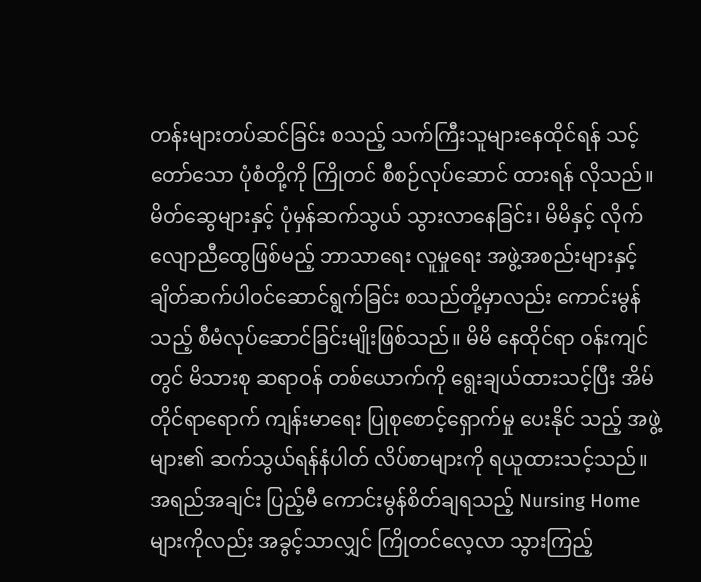တန်းများတပ်ဆင်ခြင်း စသည့် သက်ကြီးသူများနေထိုင်ရန် သင့်တော်သော ပုံစံတို့ကို ကြိုတင် စီစဉ်လုပ်ဆောင် ထားရန် လိုသည်။ မိတ်ဆွေများနှင့် ပုံမှန်ဆက်သွယ် သွားလာနေခြင်း၊ မိမိနှင့် လိုက်လျောညီထွေဖြစ်မည့် ဘာသာရေး လူမှုရေး အဖွဲ့အစည်းများနှင့် ချိတ်ဆက်ပါဝင်ဆောင်ရွက်ခြင်း စသည်တို့မှာလည်း ကောင်းမွန်သည့် စီမံလုပ်ဆောင်ခြင်းမျိုးဖြစ်သည်။ မိမိ နေထိုင်ရာ ဝန်းကျင်တွင် မိသားစု ဆရာဝန် တစ်ယောက်ကို ရွေးချယ်ထားသင့်ပြီး အိမ်တိုင်ရာရောက် ကျန်းမာရေး ပြုစုစောင့်ရှောက်မှု ပေးနိုင် သည့် အဖွဲ့များ၏ ဆက်သွယ်ရန်နံပါတ် လိပ်စာများကို ရယူထားသင့်သည်။ အရည်အချင်း ပြည့်မီ ကောင်းမွန်စိတ်ချရသည့် Nursing Home များကိုလည်း အခွင့်သာလျှင် ကြိုတင်လေ့လာ သွားကြည့်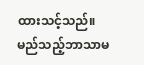ထားသင့်သည်။ မည်သည့်ဘာသာမ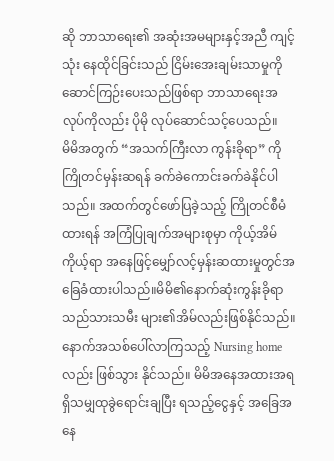ဆို ဘာသာရေး၏ အဆုံးအမများနှင့်အညီ ကျင့်သုံး နေထိုင်ခြင်းသည် ငြိမ်းအေးချမ်းသာမှုကိုဆောင်ကြဉ်းပေးသည်ဖြစ်ရာ ဘာသာရေးအလုပ်ကိုလည်း ပိုမို လုပ်ဆောင်သင့်ပေသည်။
မိမိအတွက် “အသက်ကြီးလာ ကွန်းခိုရာ” ကို ကြိုတင်မှန်းဆရန် ခက်ခဲကောင်းခက်ခဲနိုင်ပါ သည်။ အထက်တွင်ဖော်ပြခဲ့သည့် ကြိုတင်စီမံထားရန် အကြံပြုချက်အများစုမှာ ကိုယ့်အိမ်ကိုယ့်ရာ အနေဖြင့်မျှော်လင့်မှန်းဆထားမှုတွင်အခြေခံထားပါသည်။မိမိ၏နောက်ဆုံးကွန်းခိုရာသည်သားသမီး များ၏အိမ်လည်းဖြစ်နိုင်သည်။ နောက်အသစ်ပေါ်လာကြသည့် Nursing home လည်း ဖြစ်သွား နိုင်သည်။ မိမိအနေအထားအရ ရှိသမျှထုခွဲရောင်းချပြီး ရသည့်ငွေနှင့် အခြေအနေ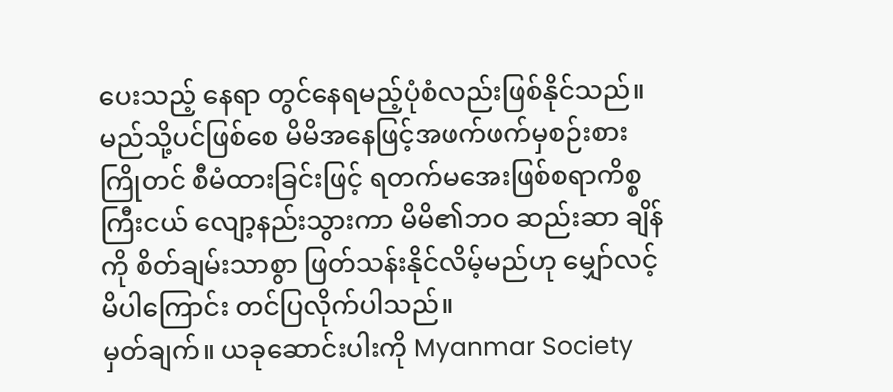ပေးသည့် နေရာ တွင်နေရမည့်ပုံစံလည်းဖြစ်နိုင်သည်။ မည်သို့ပင်ဖြစ်စေ မိမိအနေဖြင့်အဖက်ဖက်မှစဉ်းစား ကြိုတင် စီမံထားခြင်းဖြင့် ရတက်မအေးဖြစ်စရာကိစ္စကြီးငယ် လျော့နည်းသွားကာ မိမိ၏ဘဝ ဆည်းဆာ ချိန်ကို စိတ်ချမ်းသာစွာ ဖြတ်သန်းနိုင်လိမ့်မည်ဟု မျှော်လင့်မိပါကြောင်း တင်ပြလိုက်ပါသည်။
မှတ်ချက်။ ယခုဆောင်းပါးကို Myanmar Society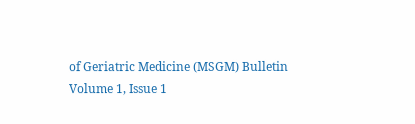of Geriatric Medicine (MSGM) Bulletin
Volume 1, Issue 1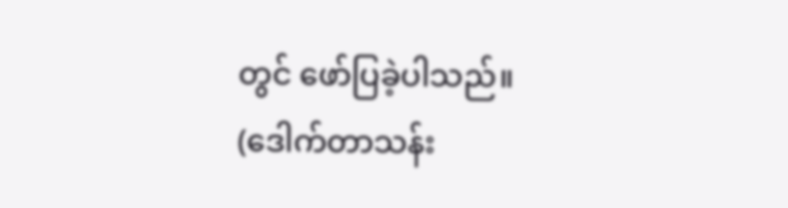တွင် ဖော်ပြခဲ့ပါသည်။
(ဒေါက်တာသန်း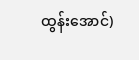ထွန်းအောင်)